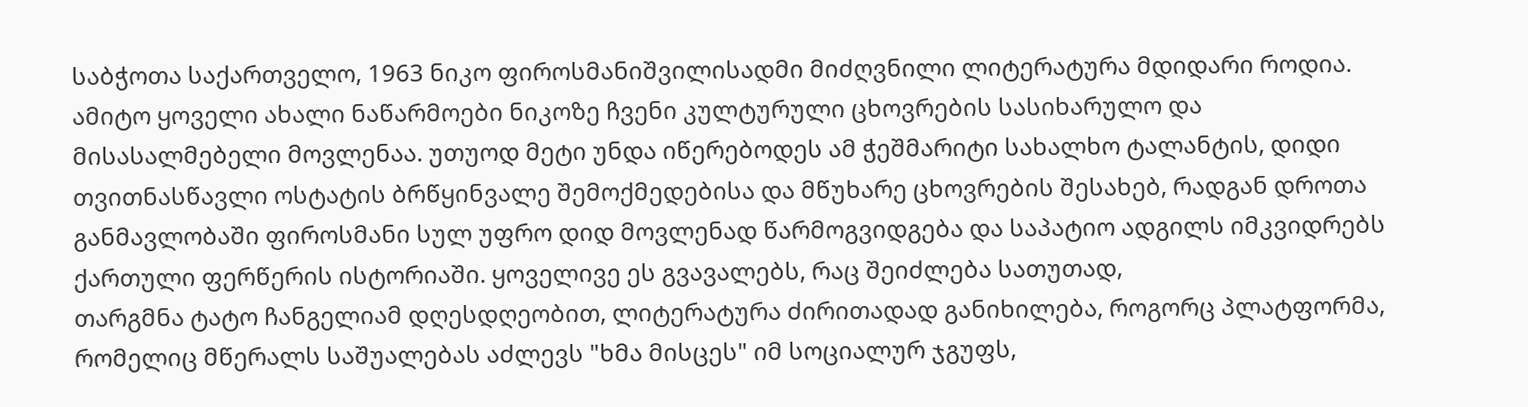საბჭოთა საქართველო, 1963 ნიკო ფიროსმანიშვილისადმი მიძღვნილი ლიტერატურა მდიდარი როდია. ამიტო ყოველი ახალი ნაწარმოები ნიკოზე ჩვენი კულტურული ცხოვრების სასიხარულო და მისასალმებელი მოვლენაა. უთუოდ მეტი უნდა იწერებოდეს ამ ჭეშმარიტი სახალხო ტალანტის, დიდი თვითნასწავლი ოსტატის ბრწყინვალე შემოქმედებისა და მწუხარე ცხოვრების შესახებ, რადგან დროთა განმავლობაში ფიროსმანი სულ უფრო დიდ მოვლენად წარმოგვიდგება და საპატიო ადგილს იმკვიდრებს ქართული ფერწერის ისტორიაში. ყოველივე ეს გვავალებს, რაც შეიძლება სათუთად,
თარგმნა ტატო ჩანგელიამ დღესდღეობით, ლიტერატურა ძირითადად განიხილება, როგორც პლატფორმა, რომელიც მწერალს საშუალებას აძლევს "ხმა მისცეს" იმ სოციალურ ჯგუფს,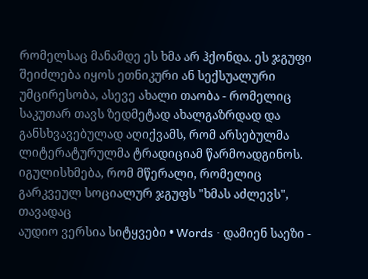რომელსაც მანამდე ეს ხმა არ ჰქონდა. ეს ჯგუფი შეიძლება იყოს ეთნიკური ან სექსუალური უმცირესობა, ასევე ახალი თაობა - რომელიც საკუთარ თავს ზედმეტად ახალგაზრდად და განსხვავებულად აღიქვამს, რომ არსებულმა ლიტერატურულმა ტრადიციამ წარმოადგინოს. იგულისხმება, რომ მწერალი, რომელიც გარკვეულ სოციალურ ჯგუფს "ხმას აძლევს", თავადაც
აუდიო ვერსია სიტყვები • Words · დამიენ საეზი -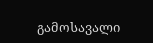გამოსავალი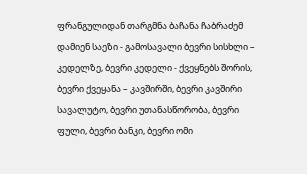ფრანგულიდან თარგმნა ბაჩანა ჩაბრაძემ დამიენ საეზი - გამოსავალი ბევრი სისხლი – კედელზე, ბევრი კედელი - ქვეყნებს შორის, ბევრი ქვეყანა – კავშირში, ბევრი კავშირი სავალუტო, ბევრი უთანასწორობა, ბევრი ფული, ბევრი ბანკი, ბევრი ომი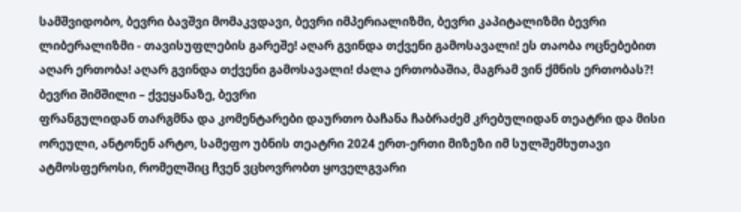სამშვიდობო, ბევრი ბავშვი მომაკვდავი, ბევრი იმპერიალიზმი, ბევრი კაპიტალიზმი ბევრი ლიბერალიზმი - თავისუფლების გარეშე! აღარ გვინდა თქვენი გამოსავალი! ეს თაობა ოცნებებით აღარ ერთობა! აღარ გვინდა თქვენი გამოსავალი! ძალა ერთობაშია, მაგრამ ვინ ქმნის ერთობას?! ბევრი შიმშილი – ქვეყანაზე, ბევრი
ფრანგულიდან თარგმნა და კომენტარები დაურთო ბაჩანა ჩაბრაძემ კრებულიდან თეატრი და მისი ორეული, ანტონენ არტო, სამეფო უბნის თეატრი 2024 ერთ-ერთი მიზეზი იმ სულშემხუთავი ატმოსფეროსი, რომელშიც ჩვენ ვცხოვრობთ ყოველგვარი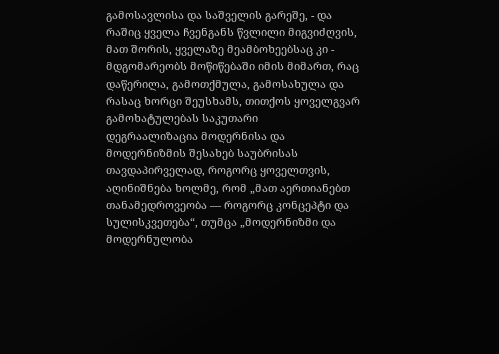გამოსავლისა და საშველის გარეშე, - და რაშიც ყველა ჩვენგანს წვლილი მიგვიძღვის, მათ შორის, ყველაზე მეამბოხეებსაც კი - მდგომარეობს მოწიწებაში იმის მიმართ, რაც დაწერილა, გამოთქმულა, გამოსახულა და რასაც ხორცი შეუსხამს, თითქოს ყოველგვარ გამოხატულებას საკუთარი
დეგრაალიზაცია მოდერნისა და მოდერნიზმის შესახებ საუბრისას თავდაპირველად, როგორც ყოველთვის, აღინიშნება ხოლმე, რომ „მათ აერთიანებთ თანამედროვეობა — როგორც კონცეპტი და სულისკვეთება“, თუმცა „მოდერნიზმი და მოდერნულობა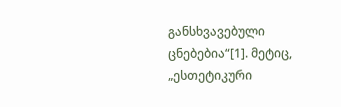განსხვავებული ცნებებია“[1]. მეტიც, „ესთეტიკური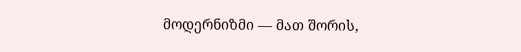მოდერნიზმი — მათ შორის,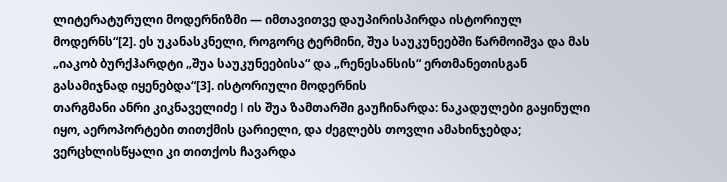ლიტერატურული მოდერნიზმი — იმთავითვე დაუპირისპირდა ისტორიულ მოდერნს“[2]. ეს უკანასკნელი, როგორც ტერმინი, შუა საუკუნეებში წარმოიშვა და მას „იაკობ ბურქჰარდტი „შუა საუკუნეებისა“ და „რენესანსის“ ერთმანეთისგან გასამიჯნად იყენებდა“[3]. ისტორიული მოდერნის
თარგმანი ანრი კიკნაველიძე I ის შუა ზამთარში გაუჩინარდა: ნაკადულები გაყინული იყო, აეროპორტები თითქმის ცარიელი, და ძეგლებს თოვლი ამახინჯებდა; ვერცხლისწყალი კი თითქოს ჩავარდა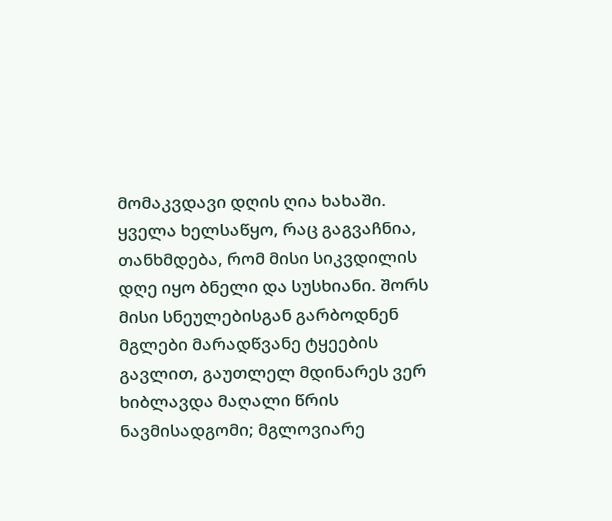მომაკვდავი დღის ღია ხახაში. ყველა ხელსაწყო, რაც გაგვაჩნია, თანხმდება, რომ მისი სიკვდილის დღე იყო ბნელი და სუსხიანი. შორს მისი სნეულებისგან გარბოდნენ მგლები მარადწვანე ტყეების გავლით, გაუთლელ მდინარეს ვერ ხიბლავდა მაღალი წრის ნავმისადგომი; მგლოვიარე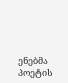ენებმა პოეტის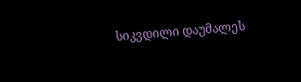სიკვდილი დაუმალეს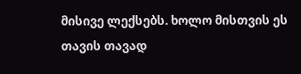მისივე ლექსებს. ხოლო მისთვის ეს თავის თავად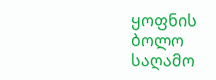ყოფნის ბოლო საღამო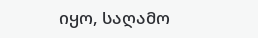იყო, საღამო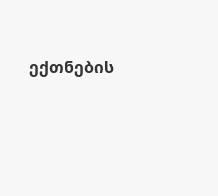ექთნების